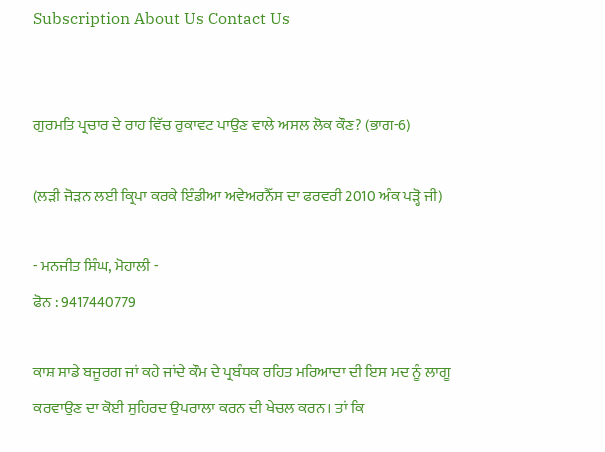Subscription About Us Contact Us


ਗੁਰਮਤਿ ਪ੍ਰਚਾਰ ਦੇ ਰਾਹ ਵਿੱਚ ਰੁਕਾਵਟ ਪਾਉਣ ਵਾਲੇ ਅਸਲ ਲੋਕ ਕੌਣ? (ਭਾਗ-6)

(ਲੜੀ ਜੋੜਨ ਲਈ ਕ੍ਰਿਪਾ ਕਰਕੇ ਇੰਡੀਆ ਅਵੇਅਰਨੈੱਸ ਦਾ ਫਰਵਰੀ 2010 ਅੰਕ ਪੜ੍ਹੋ ਜੀ)

- ਮਨਜੀਤ ਸਿੰਘ, ਮੋਹਾਲੀ -
ਫੋਨ : 9417440779

ਕਾਸ਼ ਸਾਡੇ ਬਜੂਰਗ ਜਾਂ ਕਹੇ ਜਾਂਦੇ ਕੌਮ ਦੇ ਪ੍ਰਬੰਧਕ ਰਹਿਤ ਮਰਿਆਦਾ ਦੀ ਇਸ ਮਦ ਨੂੰ ਲਾਗੂ ਕਰਵਾਉਣ ਦਾ ਕੋਈ ਸੁਹਿਰਦ ਉਪਰਾਲਾ ਕਰਨ ਦੀ ਖੇਚਲ ਕਰਨ। ਤਾਂ ਕਿ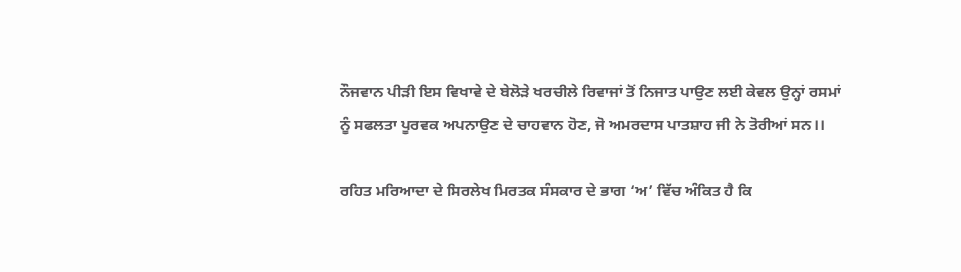ਨੌਜਵਾਨ ਪੀੜੀ ਇਸ ਵਿਖਾਵੇ ਦੇ ਬੇਲੋੜੇ ਖਰਚੀਲੇ ਰਿਵਾਜਾਂ ਤੋਂ ਨਿਜਾਤ ਪਾਉਣ ਲਈ ਕੇਵਲ ਉਨ੍ਹਾਂ ਰਸਮਾਂ ਨੂੰ ਸਫਲਤਾ ਪੂਰਵਕ ਅਪਨਾਉਣ ਦੇ ਚਾਹਵਾਨ ਹੋਣ, ਜੋ ਅਮਰਦਾਸ ਪਾਤਸ਼ਾਹ ਜੀ ਨੇ ਤੋਰੀਆਂ ਸਨ।।

ਰਹਿਤ ਮਰਿਆਦਾ ਦੇ ਸਿਰਲੇਖ ਮਿਰਤਕ ਸੰਸਕਾਰ ਦੇ ਭਾਗ ‘ਅ’ ਵਿੱਚ ਅੰਕਿਤ ਹੈ ਕਿ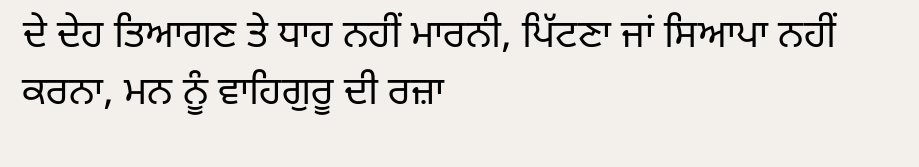ਦੇ ਦੇਹ ਤਿਆਗਣ ਤੇ ਧਾਹ ਨਹੀਂ ਮਾਰਨੀ, ਪਿੱਟਣਾ ਜਾਂ ਸਿਆਪਾ ਨਹੀਂ ਕਰਨਾ, ਮਨ ਨੂੰ ਵਾਹਿਗੁਰੂ ਦੀ ਰਜ਼ਾ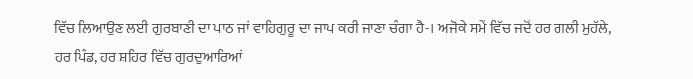ਵਿੱਚ ਲਿਆਉਣ ਲਈ ਗੁਰਬਾਣੀ ਦਾ ਪਾਠ ਜਾਂ ਵਾਹਿਗੁਰੂ ਦਾ ਜਾਪ ਕਰੀ ਜਾਣਾ ਚੰਗਾ ਹੈ-। ਅਜੋਕੇ ਸਮੇਂ ਵਿੱਚ ਜਦੋਂ ਹਰ ਗਲੀ ਮੁਹੱਲੇ, ਹਰ ਪਿੰਡ, ਹਰ ਸ਼ਹਿਰ ਵਿੱਚ ਗੁਰਦੁਆਰਿਆਂ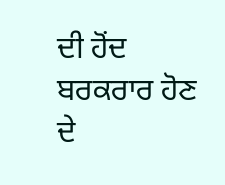ਦੀ ਹੋਂਦ ਬਰਕਰਾਰ ਹੋਣ ਦੇ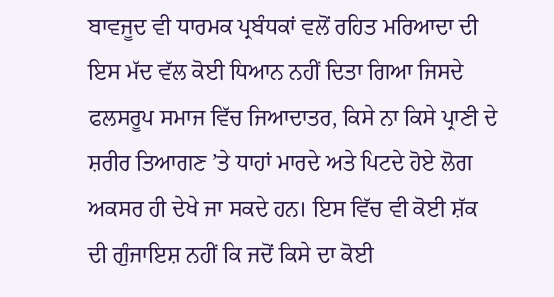ਬਾਵਜੂਦ ਵੀ ਧਾਰਮਕ ਪ੍ਰਬੰਧਕਾਂ ਵਲੋਂ ਰਹਿਤ ਮਰਿਆਦਾ ਦੀ ਇਸ ਮੱਦ ਵੱਲ ਕੋਈ ਧਿਆਨ ਨਹੀਂ ਦਿਤਾ ਗਿਆ ਜਿਸਦੇ ਫਲਸਰੂਪ ਸਮਾਜ ਵਿੱਚ ਜਿਆਦਾਤਰ, ਕਿਸੇ ਨਾ ਕਿਸੇ ਪ੍ਰਾਣੀ ਦੇ ਸ਼ਰੀਰ ਤਿਆਗਣ ’ਤੇ ਧਾਹਾਂ ਮਾਰਦੇ ਅਤੇ ਪਿਟਦੇ ਹੋਏ ਲੋਗ ਅਕਸਰ ਹੀ ਦੇਖੇ ਜਾ ਸਕਦੇ ਹਨ। ਇਸ ਵਿੱਚ ਵੀ ਕੋਈ ਸ਼ੱਕ ਦੀ ਗੁੰਜਾਇਸ਼ ਨਹੀਂ ਕਿ ਜਦੋਂ ਕਿਸੇ ਦਾ ਕੋਈ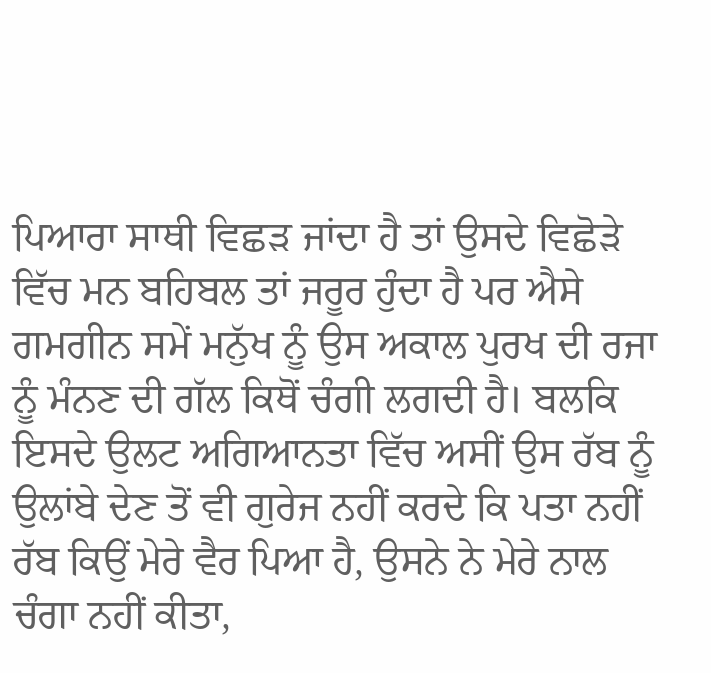ਪਿਆਰਾ ਸਾਥੀ ਵਿਛੜ ਜਾਂਦਾ ਹੈ ਤਾਂ ਉਸਦੇ ਵਿਛੋੜੇ ਵਿੱਚ ਮਨ ਬਹਿਬਲ ਤਾਂ ਜਰੂਰ ਹੁੰਦਾ ਹੈ ਪਰ ਐਸੇ ਗਮਗੀਨ ਸਮੇਂ ਮਨੁੱਖ ਨੂੰ ਉਸ ਅਕਾਲ ਪੁਰਖ ਦੀ ਰਜਾ ਨੂੰ ਮੰਨਣ ਦੀ ਗੱਲ ਕਿਥੋਂ ਚੰਗੀ ਲਗਦੀ ਹੈ। ਬਲਕਿ ਇਸਦੇ ਉਲਟ ਅਗਿਆਨਤਾ ਵਿੱਚ ਅਸੀਂ ਉਸ ਰੱਬ ਨੂੰ ਉਲਾਂਬੇ ਦੇਣ ਤੋਂ ਵੀ ਗੁਰੇਜ ਨਹੀਂ ਕਰਦੇ ਕਿ ਪਤਾ ਨਹੀਂ ਰੱਬ ਕਿਉਂ ਮੇਰੇ ਵੈਰ ਪਿਆ ਹੈ, ਉਸਨੇ ਨੇ ਮੇਰੇ ਨਾਲ ਚੰਗਾ ਨਹੀਂ ਕੀਤਾ,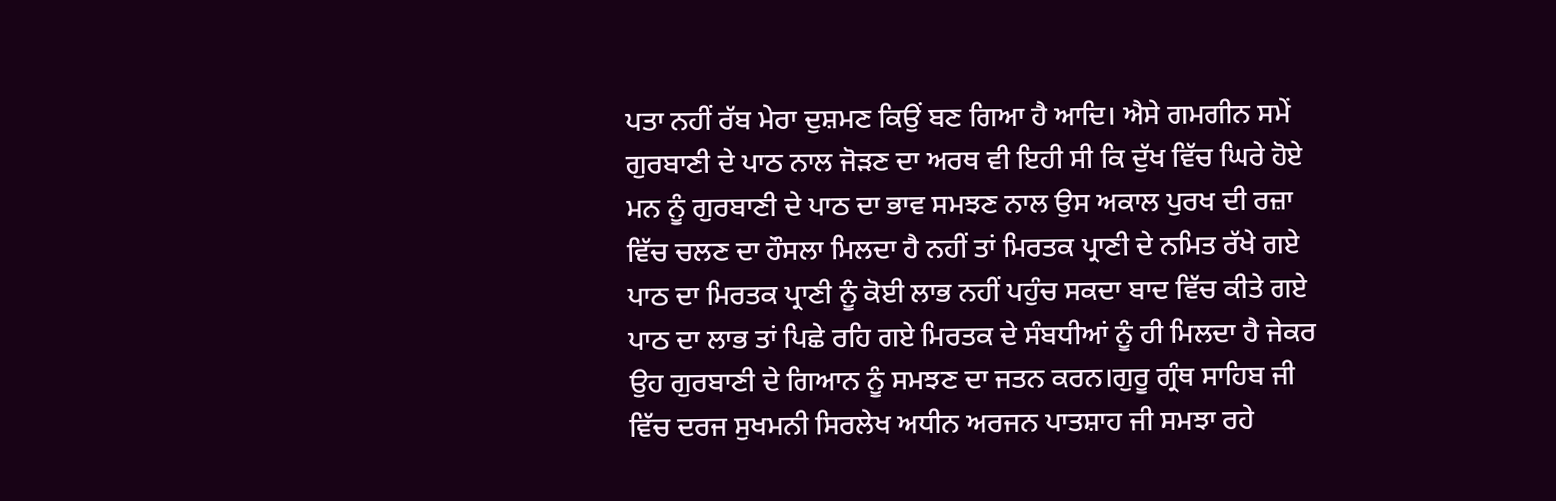ਪਤਾ ਨਹੀਂ ਰੱਬ ਮੇਰਾ ਦੁਸ਼ਮਣ ਕਿਉਂ ਬਣ ਗਿਆ ਹੈ ਆਦਿ। ਐਸੇ ਗਮਗੀਨ ਸਮੇਂ ਗੁਰਬਾਣੀ ਦੇ ਪਾਠ ਨਾਲ ਜੋੜਣ ਦਾ ਅਰਥ ਵੀ ਇਹੀ ਸੀ ਕਿ ਦੁੱਖ ਵਿੱਚ ਘਿਰੇ ਹੋਏ ਮਨ ਨੂੰ ਗੁਰਬਾਣੀ ਦੇ ਪਾਠ ਦਾ ਭਾਵ ਸਮਝਣ ਨਾਲ ਉਸ ਅਕਾਲ ਪੁਰਖ ਦੀ ਰਜ਼ਾ ਵਿੱਚ ਚਲਣ ਦਾ ਹੌਸਲਾ ਮਿਲਦਾ ਹੈ ਨਹੀਂ ਤਾਂ ਮਿਰਤਕ ਪ੍ਰਾਣੀ ਦੇ ਨਮਿਤ ਰੱਖੇ ਗਏ ਪਾਠ ਦਾ ਮਿਰਤਕ ਪ੍ਰਾਣੀ ਨੂੰ ਕੋਈ ਲਾਭ ਨਹੀਂ ਪਹੁੰਚ ਸਕਦਾ ਬਾਦ ਵਿੱਚ ਕੀਤੇ ਗਏ ਪਾਠ ਦਾ ਲਾਭ ਤਾਂ ਪਿਛੇ ਰਹਿ ਗਏ ਮਿਰਤਕ ਦੇ ਸੰਬਧੀਆਂ ਨੂੰ ਹੀ ਮਿਲਦਾ ਹੈ ਜੇਕਰ ਉਹ ਗੁਰਬਾਣੀ ਦੇ ਗਿਆਨ ਨੂੰ ਸਮਝਣ ਦਾ ਜਤਨ ਕਰਨ।ਗੁਰੂ ਗ੍ਰੰਥ ਸਾਹਿਬ ਜੀ ਵਿੱਚ ਦਰਜ ਸੁਖਮਨੀ ਸਿਰਲੇਖ ਅਧੀਨ ਅਰਜਨ ਪਾਤਸ਼ਾਹ ਜੀ ਸਮਝਾ ਰਹੇ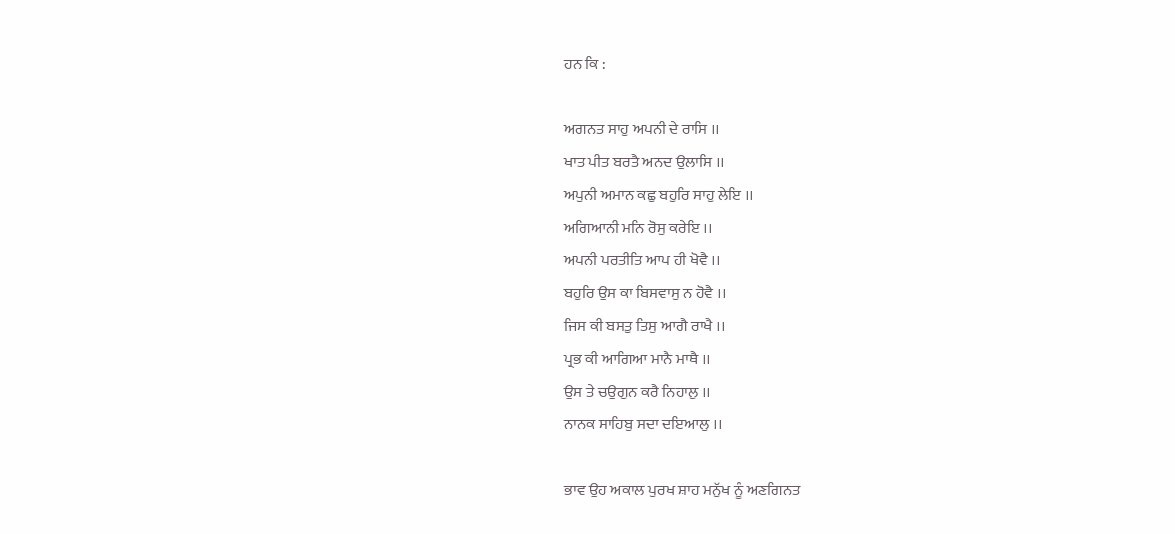ਹਨ ਕਿ :

ਅਗਨਤ ਸਾਹੁ ਅਪਨੀ ਦੇ ਰਾਸਿ ।।
ਖਾਤ ਪੀਤ ਬਰਤੈ ਅਨਦ ਉਲਾਸਿ ।।
ਅਪੁਨੀ ਅਮਾਨ ਕਛੁ ਬਹੁਰਿ ਸਾਹੁ ਲੇਇ ।।
ਅਗਿਆਨੀ ਮਨਿ ਰੋਸੁ ਕਰੇਇ ।।
ਅਪਨੀ ਪਰਤੀਤਿ ਆਪ ਹੀ ਖੋਵੈ ।।
ਬਹੁਰਿ ਉਸ ਕਾ ਬਿਸਵਾਸੁ ਨ ਹੋਵੈ ।।
ਜਿਸ ਕੀ ਬਸਤੁ ਤਿਸੁ ਆਗੈ ਰਾਖੈ ।।
ਪ੍ਰਭ ਕੀ ਆਗਿਆ ਮਾਨੈ ਮਾਥੈ ।।
ਉਸ ਤੇ ਚਉਗੁਨ ਕਰੈ ਨਿਹਾਲੁ ।।
ਨਾਨਕ ਸਾਹਿਬੁ ਸਦਾ ਦਇਆਲੁ ।।

ਭਾਵ ਉਹ ਅਕਾਲ ਪੁਰਖ ਸ਼ਾਹ ਮਨੁੱਖ ਨੂੰ ਅਣਗਿਨਤ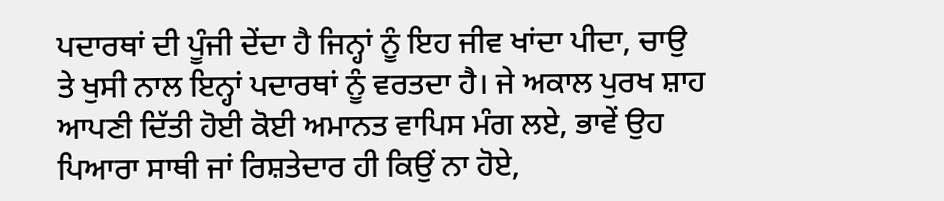ਪਦਾਰਥਾਂ ਦੀ ਪੂੰਜੀ ਦੇਂਦਾ ਹੈ ਜਿਨ੍ਹਾਂ ਨੂੰ ਇਹ ਜੀਵ ਖਾਂਦਾ ਪੀਦਾ, ਚਾਉ ਤੇ ਖੁਸੀ ਨਾਲ ਇਨ੍ਹਾਂ ਪਦਾਰਥਾਂ ਨੂੰ ਵਰਤਦਾ ਹੈ। ਜੇ ਅਕਾਲ ਪੁਰਖ ਸ਼ਾਹ ਆਪਣੀ ਦਿੱਤੀ ਹੋਈ ਕੋਈ ਅਮਾਨਤ ਵਾਪਿਸ ਮੰਗ ਲਏ, ਭਾਵੇਂ ਉਹ ਪਿਆਰਾ ਸਾਥੀ ਜਾਂ ਰਿਸ਼ਤੇਦਾਰ ਹੀ ਕਿਉਂ ਨਾ ਹੋਏ,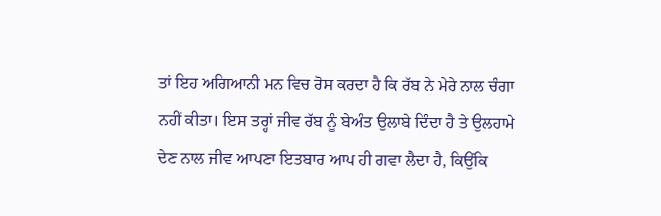ਤਾਂ ਇਹ ਅਗਿਆਨੀ ਮਨ ਵਿਚ ਰੋਸ ਕਰਦਾ ਹੈ ਕਿ ਰੱਬ ਨੇ ਮੇਰੇ ਨਾਲ ਚੰਗਾ ਨਹੀਂ ਕੀਤਾ। ਇਸ ਤਰ੍ਹਾਂ ਜੀਵ ਰੱਬ ਨੂੰ ਬੇਅੰਤ ਉਲਾਬੇ ਦਿੰਦਾ ਹੈ ਤੇ ਉਲਹਾਮੇ ਦੇਣ ਨਾਲ ਜੀਵ ਆਪਣਾ ਇਤਬਾਰ ਆਪ ਹੀ ਗਵਾ ਲੈਦਾ ਹੈ, ਕਿਉਂਕਿ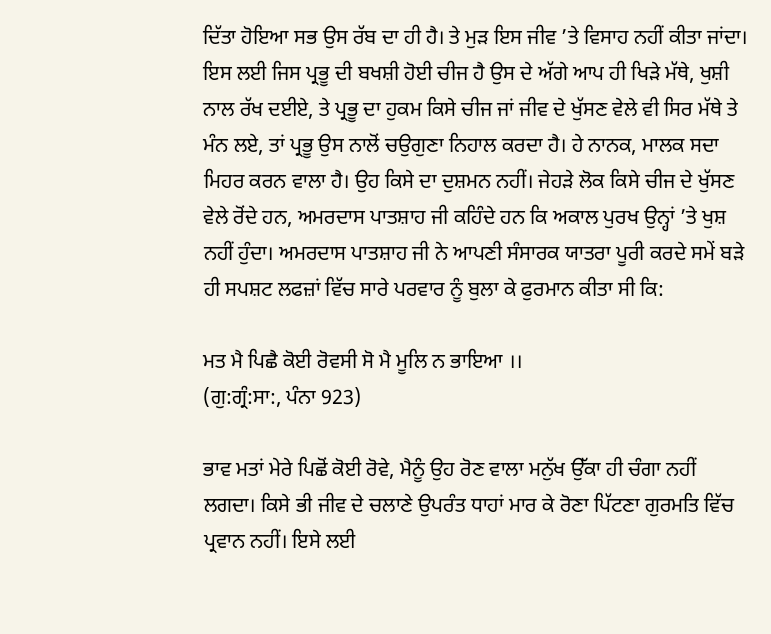ਦਿੱਤਾ ਹੋਇਆ ਸਭ ਉਸ ਰੱਬ ਦਾ ਹੀ ਹੈ। ਤੇ ਮੁੜ ਇਸ ਜੀਵ ’ਤੇ ਵਿਸਾਹ ਨਹੀਂ ਕੀਤਾ ਜਾਂਦਾ। ਇਸ ਲਈ ਜਿਸ ਪ੍ਰਭੂ ਦੀ ਬਖਸ਼ੀ ਹੋਈ ਚੀਜ ਹੈ ਉਸ ਦੇ ਅੱਗੇ ਆਪ ਹੀ ਖਿੜੇ ਮੱਥੇ, ਖੁਸ਼ੀ ਨਾਲ ਰੱਖ ਦਈਏ, ਤੇ ਪ੍ਰਭੂ ਦਾ ਹੁਕਮ ਕਿਸੇ ਚੀਜ ਜਾਂ ਜੀਵ ਦੇ ਖੁੱਸਣ ਵੇਲੇ ਵੀ ਸਿਰ ਮੱਥੇ ਤੇ ਮੰਨ ਲਏ, ਤਾਂ ਪ੍ਰਭੂ ਉਸ ਨਾਲੋਂ ਚਉਗੁਣਾ ਨਿਹਾਲ ਕਰਦਾ ਹੈ। ਹੇ ਨਾਨਕ, ਮਾਲਕ ਸਦਾ ਮਿਹਰ ਕਰਨ ਵਾਲਾ ਹੈ। ਉਹ ਕਿਸੇ ਦਾ ਦੁਸ਼ਮਨ ਨਹੀਂ। ਜੇਹੜੇ ਲੋਕ ਕਿਸੇ ਚੀਜ ਦੇ ਖੁੱਸਣ ਵੇਲੇ ਰੋਂਦੇ ਹਨ, ਅਮਰਦਾਸ ਪਾਤਸ਼ਾਹ ਜੀ ਕਹਿੰਦੇ ਹਨ ਕਿ ਅਕਾਲ ਪੁਰਖ ਉਨ੍ਹਾਂ ’ਤੇ ਖੁਸ਼ ਨਹੀਂ ਹੁੰਦਾ। ਅਮਰਦਾਸ ਪਾਤਸ਼ਾਹ ਜੀ ਨੇ ਆਪਣੀ ਸੰਸਾਰਕ ਯਾਤਰਾ ਪੂਰੀ ਕਰਦੇ ਸਮੇਂ ਬੜੇ ਹੀ ਸਪਸ਼ਟ ਲਫਜ਼ਾਂ ਵਿੱਚ ਸਾਰੇ ਪਰਵਾਰ ਨੂੰ ਬੁਲਾ ਕੇ ਫੁਰਮਾਨ ਕੀਤਾ ਸੀ ਕਿ:

ਮਤ ਮੈ ਪਿਛੈ ਕੋਈ ਰੋਵਸੀ ਸੋ ਮੈ ਮੂਲਿ ਨ ਭਾਇਆ ।।
(ਗੁ:ਗ੍ਰੰ:ਸਾ:, ਪੰਨਾ 923)

ਭਾਵ ਮਤਾਂ ਮੇਰੇ ਪਿਛੋਂ ਕੋਈ ਰੋਵੇ, ਮੈਨੂੰ ਉਹ ਰੋਣ ਵਾਲਾ ਮਨੁੱਖ ਉੱਕਾ ਹੀ ਚੰਗਾ ਨਹੀਂ ਲਗਦਾ। ਕਿਸੇ ਭੀ ਜੀਵ ਦੇ ਚਲਾਣੇ ਉਪਰੰਤ ਧਾਹਾਂ ਮਾਰ ਕੇ ਰੋਣਾ ਪਿੱਟਣਾ ਗੁਰਮਤਿ ਵਿੱਚ ਪ੍ਰਵਾਨ ਨਹੀਂ। ਇਸੇ ਲਈ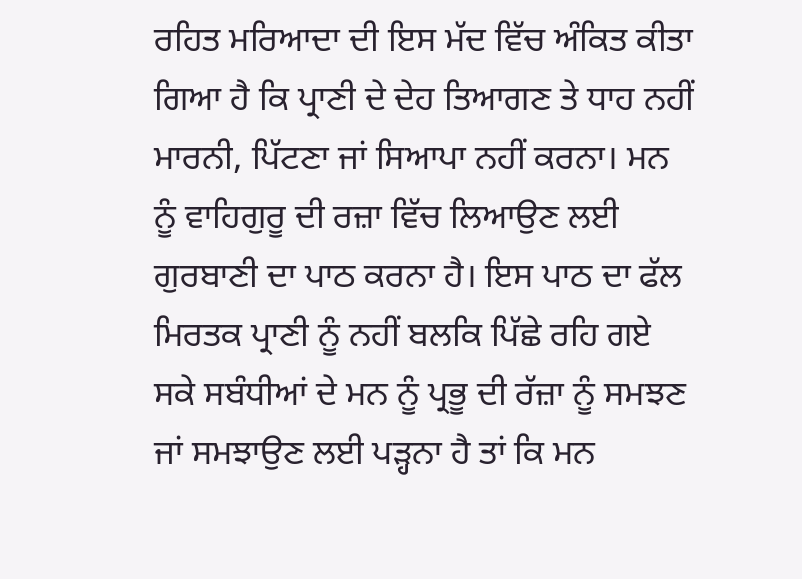ਰਹਿਤ ਮਰਿਆਦਾ ਦੀ ਇਸ ਮੱਦ ਵਿੱਚ ਅੰਕਿਤ ਕੀਤਾ ਗਿਆ ਹੈ ਕਿ ਪ੍ਰਾਣੀ ਦੇ ਦੇਹ ਤਿਆਗਣ ਤੇ ਧਾਹ ਨਹੀਂ ਮਾਰਨੀ, ਪਿੱਟਣਾ ਜਾਂ ਸਿਆਪਾ ਨਹੀਂ ਕਰਨਾ। ਮਨ ਨੂੰ ਵਾਹਿਗੁਰੂ ਦੀ ਰਜ਼ਾ ਵਿੱਚ ਲਿਆਉਣ ਲਈ ਗੁਰਬਾਣੀ ਦਾ ਪਾਠ ਕਰਨਾ ਹੈ। ਇਸ ਪਾਠ ਦਾ ਫੱਲ ਮਿਰਤਕ ਪ੍ਰਾਣੀ ਨੂੰ ਨਹੀਂ ਬਲਕਿ ਪਿੱਛੇ ਰਹਿ ਗਏ ਸਕੇ ਸਬੰਧੀਆਂ ਦੇ ਮਨ ਨੂੰ ਪ੍ਰਭੂ ਦੀ ਰੱਜ਼ਾ ਨੂੰ ਸਮਝਣ ਜਾਂ ਸਮਝਾਉਣ ਲਈ ਪੜ੍ਹਨਾ ਹੈ ਤਾਂ ਕਿ ਮਨ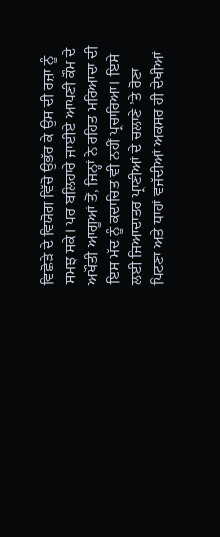ਵਿਛੋੜੇ ਦੇ ਵਿਯੋਗ ਵਿੱਚੋ ਉਭੱਰ ਕੇ ਉਸ ਦੀ ਰਜ਼ਾ ਨੂੰ ਸਮਝ ਸਕੇ। ਪਰ ਬਲਿਹਾਰੇ ਜਾਈਏ ਆਪਣੀ ਕੌਮ ਦੇ ਅਖੌਤੀ ਆਗੂਆਂ ਤੋਂ, ਜਿਨ੍ਹਾਂ ਨੇ ਰਹਿਤ ਮਰਿਆਦਾ ਦੀ ਇਸ ਮੱਦ ਨੂੰ ਕਦਾਚਿਤ ਵੀ ਨਹੀਂ ਪ੍ਰਚਾਰਿਆ। ਇਸੇ ਲਈ ਜਿਆਦਾਤਰ ਪ੍ਰਾਣੀਆਂ ਦੇ ਚਲਾਣੇ ’ਤੇ ਰੋਣਾ ਪਿਟਣਾ ਅਤੇ ਧਾਹਾਂ ਵਜੱਦੀਆਂ ਅਕਸਰ ਹੀ ਦੇਖੀਆਂ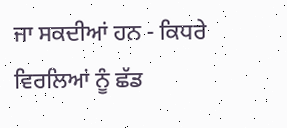ਜਾ ਸਕਦੀਆਂ ਹਨ - ਕਿਧਰੇ ਵਿਰਲਿਆਂ ਨੂੰ ਛੱਡ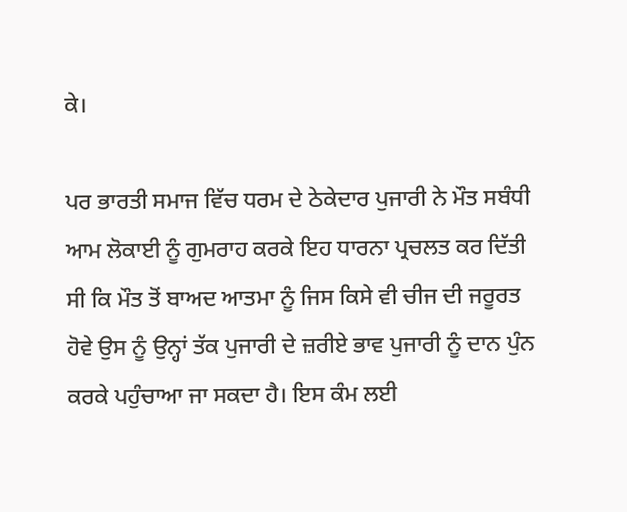ਕੇ।

ਪਰ ਭਾਰਤੀ ਸਮਾਜ ਵਿੱਚ ਧਰਮ ਦੇ ਠੇਕੇਦਾਰ ਪੁਜਾਰੀ ਨੇ ਮੌਤ ਸਬੰਧੀ ਆਮ ਲੋਕਾਈ ਨੂੰ ਗੁਮਰਾਹ ਕਰਕੇ ਇਹ ਧਾਰਨਾ ਪ੍ਰਚਲਤ ਕਰ ਦਿੱਤੀ ਸੀ ਕਿ ਮੌਤ ਤੋਂ ਬਾਅਦ ਆਤਮਾ ਨੂੰ ਜਿਸ ਕਿਸੇ ਵੀ ਚੀਜ ਦੀ ਜਰੂਰਤ ਹੋਵੇ ਉਸ ਨੂੰ ਉਨ੍ਹਾਂ ਤੱਕ ਪੁਜਾਰੀ ਦੇ ਜ਼ਰੀਏ ਭਾਵ ਪੁਜਾਰੀ ਨੂੰ ਦਾਨ ਪੁੰਨ ਕਰਕੇ ਪਹੁੰਚਾਆ ਜਾ ਸਕਦਾ ਹੈ। ਇਸ ਕੰਮ ਲਈ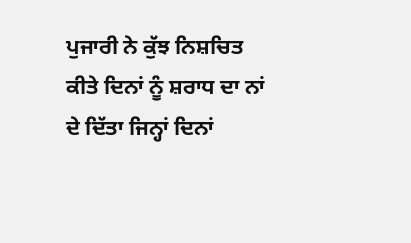ਪੁਜਾਰੀ ਨੇ ਕੁੱਝ ਨਿਸ਼ਚਿਤ ਕੀਤੇ ਦਿਨਾਂ ਨੂੰ ਸ਼ਰਾਧ ਦਾ ਨਾਂ ਦੇ ਦਿੱਤਾ ਜਿਨ੍ਹਾਂ ਦਿਨਾਂ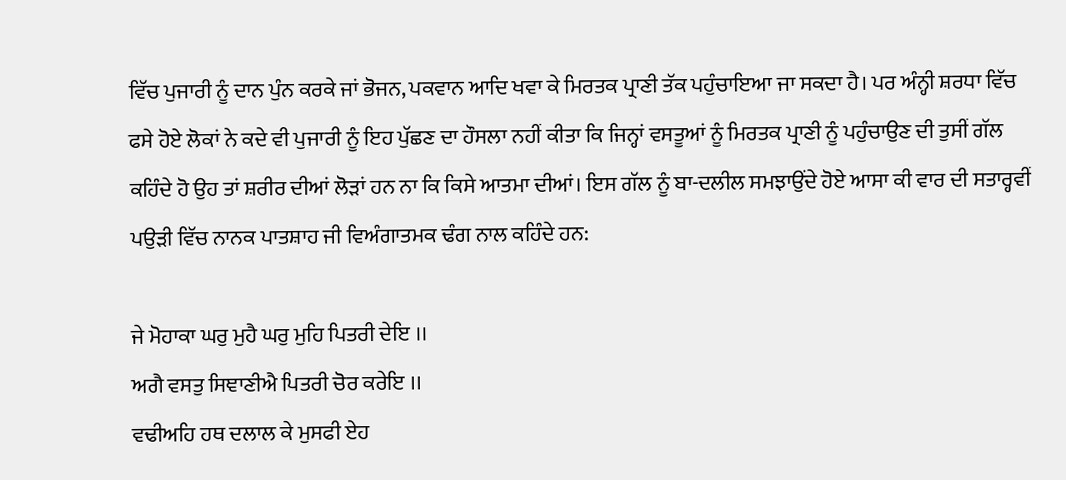ਵਿੱਚ ਪੁਜਾਰੀ ਨੂੰ ਦਾਨ ਪੁੰਨ ਕਰਕੇ ਜਾਂ ਭੋਜਨ, ਪਕਵਾਨ ਆਦਿ ਖਵਾ ਕੇ ਮਿਰਤਕ ਪ੍ਰਾਣੀ ਤੱਕ ਪਹੁੰਚਾਇਆ ਜਾ ਸਕਦਾ ਹੈ। ਪਰ ਅੰਨ੍ਹੀ ਸ਼ਰਧਾ ਵਿੱਚ ਫਸੇ ਹੋਏ ਲੋਕਾਂ ਨੇ ਕਦੇ ਵੀ ਪੁਜਾਰੀ ਨੂੰ ਇਹ ਪੁੱਛਣ ਦਾ ਹੌਸਲਾ ਨਹੀਂ ਕੀਤਾ ਕਿ ਜਿਨ੍ਹਾਂ ਵਸਤੂਆਂ ਨੂੰ ਮਿਰਤਕ ਪ੍ਰਾਣੀ ਨੂੰ ਪਹੁੰਚਾਉਣ ਦੀ ਤੁਸੀਂ ਗੱਲ ਕਹਿੰਦੇ ਹੋ ਉਹ ਤਾਂ ਸ਼ਰੀਰ ਦੀਆਂ ਲੋੜਾਂ ਹਨ ਨਾ ਕਿ ਕਿਸੇ ਆਤਮਾ ਦੀਆਂ। ਇਸ ਗੱਲ ਨੂੰ ਬਾ-ਦਲੀਲ ਸਮਝਾਉਂਦੇ ਹੋਏ ਆਸਾ ਕੀ ਵਾਰ ਦੀ ਸਤਾਰ੍ਹਵੀਂ ਪਉੜੀ ਵਿੱਚ ਨਾਨਕ ਪਾਤਸ਼ਾਹ ਜੀ ਵਿਅੰਗਾਤਮਕ ਢੰਗ ਨਾਲ ਕਹਿੰਦੇ ਹਨ:

ਜੇ ਮੋਹਾਕਾ ਘਰੁ ਮੁਹੈ ਘਰੁ ਮੁਹਿ ਪਿਤਰੀ ਦੇਇ ।।
ਅਗੈ ਵਸਤੁ ਸਿਞਾਣੀਐ ਪਿਤਰੀ ਚੋਰ ਕਰੇਇ ।।
ਵਢੀਅਹਿ ਹਥ ਦਲਾਲ ਕੇ ਮੁਸਫੀ ਏਹ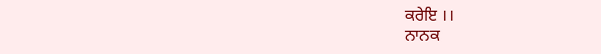ਕਰੇਇ ।।
ਨਾਨਕ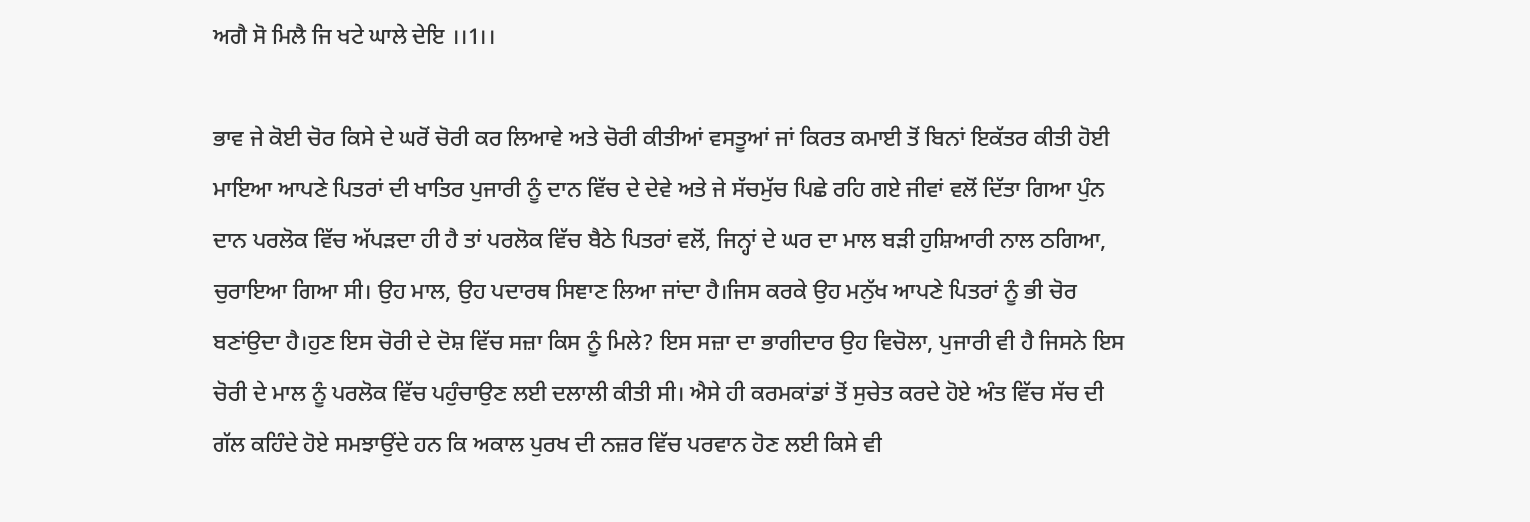ਅਗੈ ਸੋ ਮਿਲੈ ਜਿ ਖਟੇ ਘਾਲੇ ਦੇਇ ।।1।।

ਭਾਵ ਜੇ ਕੋਈ ਚੋਰ ਕਿਸੇ ਦੇ ਘਰੋਂ ਚੋਰੀ ਕਰ ਲਿਆਵੇ ਅਤੇ ਚੋਰੀ ਕੀਤੀਆਂ ਵਸਤੂਆਂ ਜਾਂ ਕਿਰਤ ਕਮਾਈ ਤੋਂ ਬਿਨਾਂ ਇਕੱਤਰ ਕੀਤੀ ਹੋਈ ਮਾਇਆ ਆਪਣੇ ਪਿਤਰਾਂ ਦੀ ਖਾਤਿਰ ਪੁਜਾਰੀ ਨੂੰ ਦਾਨ ਵਿੱਚ ਦੇ ਦੇਵੇ ਅਤੇ ਜੇ ਸੱਚਮੁੱਚ ਪਿਛੇ ਰਹਿ ਗਏ ਜੀਵਾਂ ਵਲੋਂ ਦਿੱਤਾ ਗਿਆ ਪੁੰਨ ਦਾਨ ਪਰਲੋਕ ਵਿੱਚ ਅੱਪੜਦਾ ਹੀ ਹੈ ਤਾਂ ਪਰਲੋਕ ਵਿੱਚ ਬੈਠੇ ਪਿਤਰਾਂ ਵਲੋਂ, ਜਿਨ੍ਹਾਂ ਦੇ ਘਰ ਦਾ ਮਾਲ ਬੜੀ ਹੁਸ਼ਿਆਰੀ ਨਾਲ ਠਗਿਆ, ਚੁਰਾਇਆ ਗਿਆ ਸੀ। ਉਹ ਮਾਲ, ਉਹ ਪਦਾਰਥ ਸਿਞਾਣ ਲਿਆ ਜਾਂਦਾ ਹੈ।ਜਿਸ ਕਰਕੇ ਉਹ ਮਨੁੱਖ ਆਪਣੇ ਪਿਤਰਾਂ ਨੂੰ ਭੀ ਚੋਰ ਬਣਾਂਉਦਾ ਹੈ।ਹੁਣ ਇਸ ਚੋਰੀ ਦੇ ਦੋਸ਼ ਵਿੱਚ ਸਜ਼ਾ ਕਿਸ ਨੂੰ ਮਿਲੇ? ਇਸ ਸਜ਼ਾ ਦਾ ਭਾਗੀਦਾਰ ਉਹ ਵਿਚੋਲਾ, ਪੁਜਾਰੀ ਵੀ ਹੈ ਜਿਸਨੇ ਇਸ ਚੋਰੀ ਦੇ ਮਾਲ ਨੂੰ ਪਰਲੋਕ ਵਿੱਚ ਪਹੁੰਚਾਉਣ ਲਈ ਦਲਾਲੀ ਕੀਤੀ ਸੀ। ਐਸੇ ਹੀ ਕਰਮਕਾਂਡਾਂ ਤੋਂ ਸੁਚੇਤ ਕਰਦੇ ਹੋਏ ਅੰਤ ਵਿੱਚ ਸੱਚ ਦੀ ਗੱਲ ਕਹਿੰਦੇ ਹੋਏ ਸਮਝਾਉਂਦੇ ਹਨ ਕਿ ਅਕਾਲ ਪੁਰਖ ਦੀ ਨਜ਼ਰ ਵਿੱਚ ਪਰਵਾਨ ਹੋਣ ਲਈ ਕਿਸੇ ਵੀ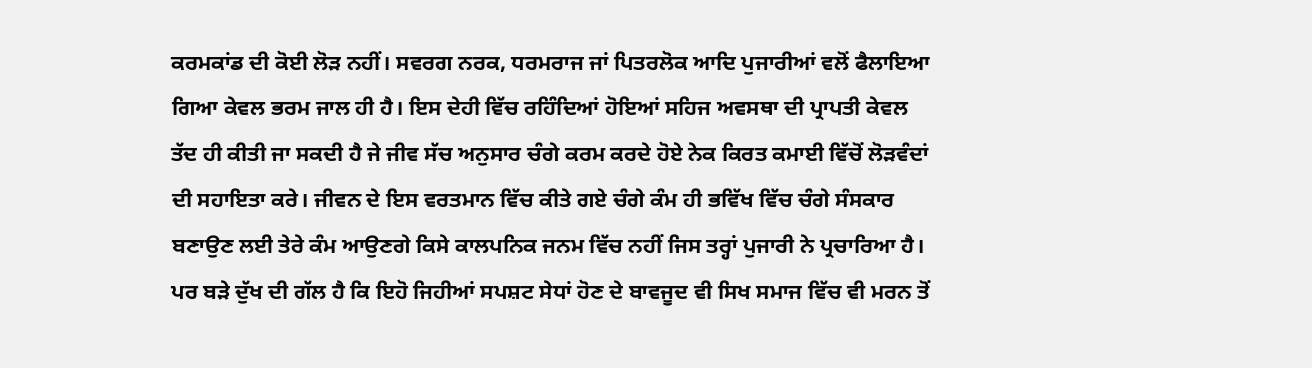ਕਰਮਕਾਂਡ ਦੀ ਕੋਈ ਲੋੜ ਨਹੀਂ। ਸਵਰਗ ਨਰਕ, ਧਰਮਰਾਜ ਜਾਂ ਪਿਤਰਲੋਕ ਆਦਿ ਪੁਜਾਰੀਆਂ ਵਲੋਂ ਫੈਲਾਇਆ ਗਿਆ ਕੇਵਲ ਭਰਮ ਜਾਲ ਹੀ ਹੈ। ਇਸ ਦੇਹੀ ਵਿੱਚ ਰਹਿੰਦਿਆਂ ਹੋਇਆਂ ਸਹਿਜ ਅਵਸਥਾ ਦੀ ਪ੍ਰਾਪਤੀ ਕੇਵਲ ਤੱਦ ਹੀ ਕੀਤੀ ਜਾ ਸਕਦੀ ਹੈ ਜੇ ਜੀਵ ਸੱਚ ਅਨੁਸਾਰ ਚੰਗੇ ਕਰਮ ਕਰਦੇ ਹੋਏ ਨੇਕ ਕਿਰਤ ਕਮਾਈ ਵਿੱਚੋਂ ਲੋੜਵੰਦਾਂ ਦੀ ਸਹਾਇਤਾ ਕਰੇ। ਜੀਵਨ ਦੇ ਇਸ ਵਰਤਮਾਨ ਵਿੱਚ ਕੀਤੇ ਗਏ ਚੰਗੇ ਕੰਮ ਹੀ ਭਵਿੱਖ ਵਿੱਚ ਚੰਗੇ ਸੰਸਕਾਰ ਬਣਾਉਣ ਲਈ ਤੇਰੇ ਕੰਮ ਆਉਣਗੇ ਕਿਸੇ ਕਾਲਪਨਿਕ ਜਨਮ ਵਿੱਚ ਨਹੀਂ ਜਿਸ ਤਰ੍ਹਾਂ ਪੁਜਾਰੀ ਨੇ ਪ੍ਰਚਾਰਿਆ ਹੈ। ਪਰ ਬੜੇ ਦੁੱਖ ਦੀ ਗੱਲ ਹੈ ਕਿ ਇਹੋ ਜਿਹੀਆਂ ਸਪਸ਼ਟ ਸੇਧਾਂ ਹੋਣ ਦੇ ਬਾਵਜੂਦ ਵੀ ਸਿਖ ਸਮਾਜ ਵਿੱਚ ਵੀ ਮਰਨ ਤੋਂ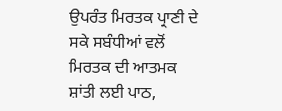ਉਪਰੰਤ ਮਿਰਤਕ ਪ੍ਰਾਣੀ ਦੇ ਸਕੇ ਸਬੰਧੀਆਂ ਵਲੋਂ ਮਿਰਤਕ ਦੀ ਆਤਮਕ ਸ਼ਾਂਤੀ ਲਈ ਪਾਠ,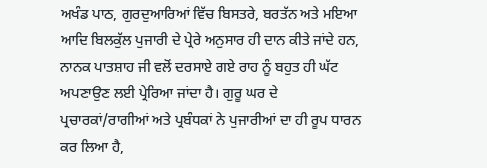ਅਖੰਡ ਪਾਠ, ਗੁਰਦੁਆਰਿਆਂ ਵਿੱਚ ਬਿਸਤਰੇ, ਬਰਤੱਨ ਅਤੇ ਮਇਆ ਆਦਿ ਬਿਲਕੁੱਲ ਪੁਜਾਰੀ ਦੇ ਪ੍ਰੇਰੇ ਅਨੁਸਾਰ ਹੀ ਦਾਨ ਕੀਤੇ ਜਾਂਦੇ ਹਨ, ਨਾਨਕ ਪਾਤਸ਼ਾਹ ਜੀ ਵਲੋਂ ਦਰਸਾਏ ਗਏ ਰਾਹ ਨੂੰ ਬਹੁਤ ਹੀ ਘੱਟ ਅਪਣਾਉਣ ਲਈ ਪ੍ਰੇਰਿਆ ਜਾਂਦਾ ਹੈ। ਗੁਰੂ ਘਰ ਦੇ ਪ੍ਰਚਾਰਕਾਂ/ਰਾਗੀਆਂ ਅਤੇ ਪ੍ਰਬੰਧਕਾਂ ਨੇ ਪੁਜਾਰੀਆਂ ਦਾ ਹੀ ਰੂਪ ਧਾਰਨ ਕਰ ਲਿਆ ਹੈ,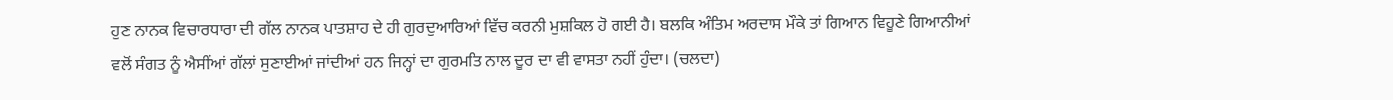ਹੁਣ ਨਾਨਕ ਵਿਚਾਰਧਾਰਾ ਦੀ ਗੱਲ ਨਾਨਕ ਪਾਤਸ਼ਾਹ ਦੇ ਹੀ ਗੁਰਦੁਆਰਿਆਂ ਵਿੱਚ ਕਰਨੀ ਮੁਸ਼ਕਿਲ ਹੋ ਗਈ ਹੈ। ਬਲਕਿ ਅੰਤਿਮ ਅਰਦਾਸ ਮੌਕੇ ਤਾਂ ਗਿਆਨ ਵਿਹੂਣੇ ਗਿਆਨੀਆਂ ਵਲੋਂ ਸੰਗਤ ਨੂੰ ਐਸੀਂਆਂ ਗੱਲਾਂ ਸੁਣਾਈਆਂ ਜਾਂਦੀਆਂ ਹਨ ਜਿਨ੍ਹਾਂ ਦਾ ਗੁਰਮਤਿ ਨਾਲ ਦੂਰ ਦਾ ਵੀ ਵਾਸਤਾ ਨਹੀਂ ਹੁੰਦਾ। (ਚਲਦਾ)